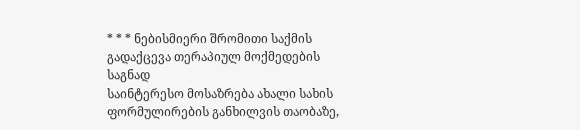* * * ნებისმიერი შრომითი საქმის გადაქცევა თერაპიულ მოქმედების საგნად
საინტერესო მოსაზრება ახალი სახის ფორმულირების განხილვის თაობაზე,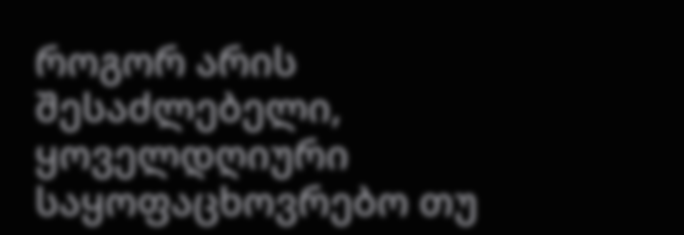როგორ არის შესაძლებელი, ყოველდღიური საყოფაცხოვრებო თუ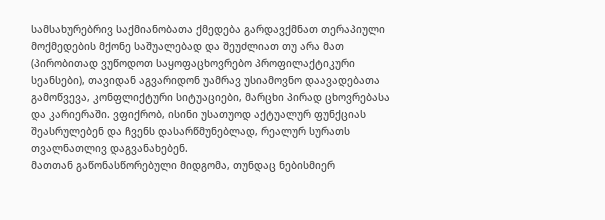სამსახურებრივ საქმიანობათა ქმედება გარდავქმნათ თერაპიული მოქმედების მქონე საშუალებად და შეუძლიათ თუ არა მათ (პირობითად ვუწოდოთ საყოფაცხოვრებო პროფილაქტიკური სეანსები), თავიდან აგვარიდონ უამრავ უსიამოვნო დაავადებათა გამოწვევა, კონფლიქტური სიტუაციები, მარცხი პირად ცხოვრებასა და კარიერაში. ვფიქრობ, ისინი უსათუოდ აქტუალურ ფუნქციას შეასრულებენ და ჩვენს დასარწმუნებლად, რეალურ სურათს თვალნათლივ დაგვანახებენ.
მათთან გაწონასწორებული მიდგომა, თუნდაც ნებისმიერ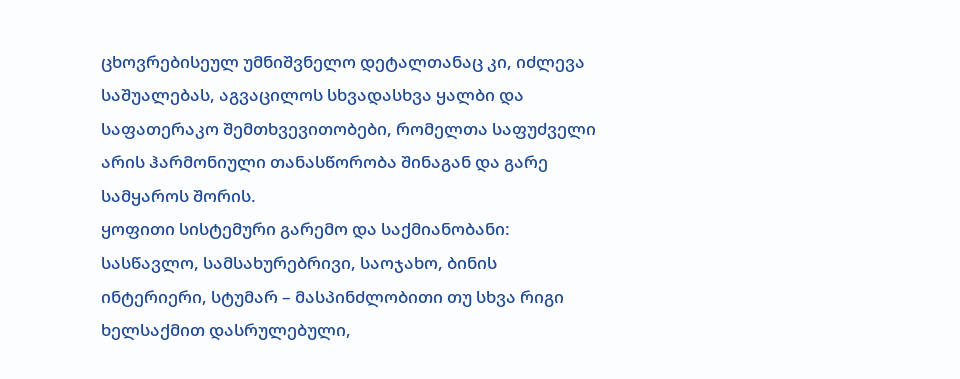ცხოვრებისეულ უმნიშვნელო დეტალთანაც კი, იძლევა საშუალებას, აგვაცილოს სხვადასხვა ყალბი და საფათერაკო შემთხვევითობები, რომელთა საფუძველი არის ჰარმონიული თანასწორობა შინაგან და გარე სამყაროს შორის.
ყოფითი სისტემური გარემო და საქმიანობანი: სასწავლო, სამსახურებრივი, საოჯახო, ბინის ინტერიერი, სტუმარ – მასპინძლობითი თუ სხვა რიგი ხელსაქმით დასრულებული,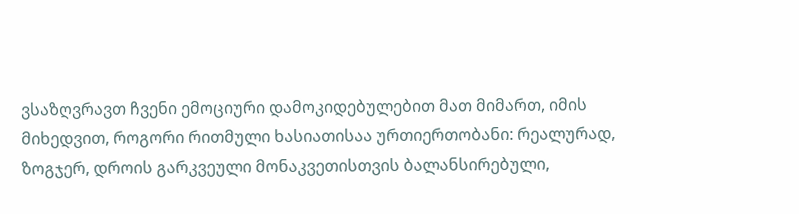ვსაზღვრავთ ჩვენი ემოციური დამოკიდებულებით მათ მიმართ, იმის მიხედვით, როგორი რითმული ხასიათისაა ურთიერთობანი: რეალურად, ზოგჯერ, დროის გარკვეული მონაკვეთისთვის ბალანსირებული,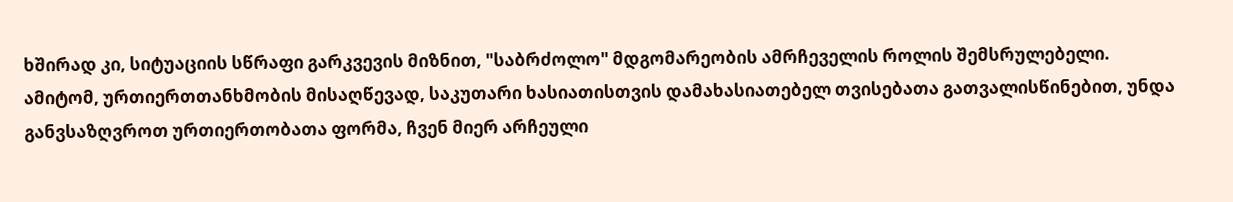ხშირად კი, სიტუაციის სწრაფი გარკვევის მიზნით, "საბრძოლო" მდგომარეობის ამრჩეველის როლის შემსრულებელი.
ამიტომ, ურთიერთთანხმობის მისაღწევად, საკუთარი ხასიათისთვის დამახასიათებელ თვისებათა გათვალისწინებით, უნდა განვსაზღვროთ ურთიერთობათა ფორმა, ჩვენ მიერ არჩეული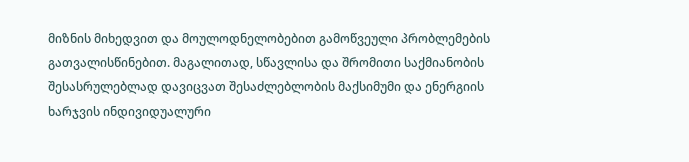მიზნის მიხედვით და მოულოდნელობებით გამოწვეული პრობლემების გათვალისწინებით. მაგალითად, სწავლისა და შრომითი საქმიანობის შესასრულებლად დავიცვათ შესაძლებლობის მაქსიმუმი და ენერგიის ხარჯვის ინდივიდუალური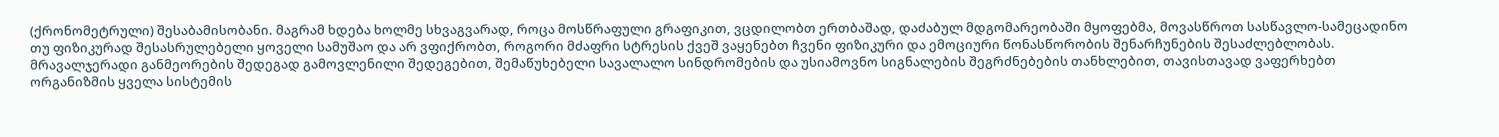(ქრონომეტრული) შესაბამისობანი. მაგრამ ხდება ხოლმე სხვაგვარად, როცა მოსწრაფული გრაფიკით, ვცდილობთ ერთბაშად, დაძაბულ მდგომარეობაში მყოფებმა, მოვასწროთ სასწავლო-სამეცადინო თუ ფიზიკურად შესასრულებელი ყოველი სამუშაო და არ ვფიქრობთ, როგორი მძაფრი სტრესის ქვეშ ვაყენებთ ჩვენი ფიზიკური და ემოციური წონასწორობის შენარჩუნების შესაძლებლობას. მრავალჯერადი განმეორების შედეგად გამოვლენილი შედეგებით, შემაწუხებელი სავალალო სინდრომების და უსიამოვნო სიგნალების შეგრძნებების თანხლებით, თავისთავად ვაფერხებთ ორგანიზმის ყველა სისტემის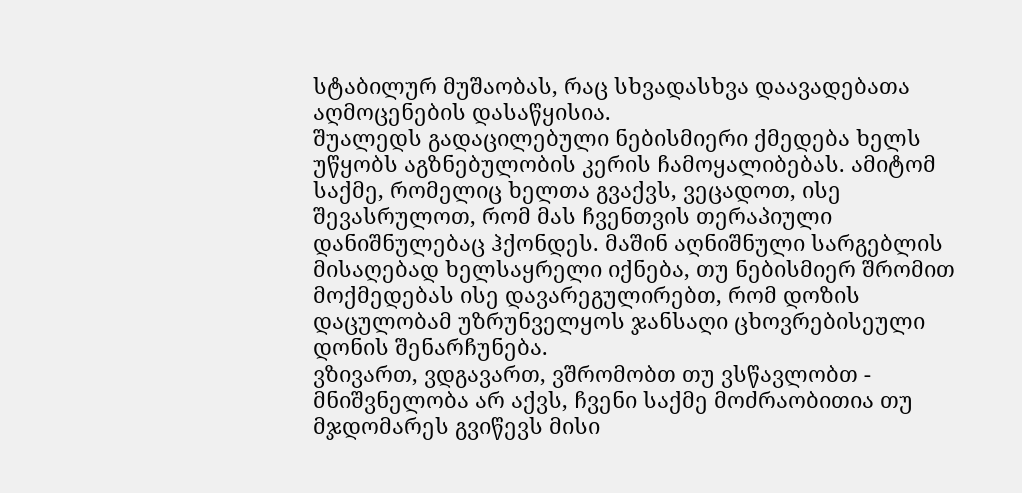სტაბილურ მუშაობას, რაც სხვადასხვა დაავადებათა აღმოცენების დასაწყისია.
შუალედს გადაცილებული ნებისმიერი ქმედება ხელს უწყობს აგზნებულობის კერის ჩამოყალიბებას. ამიტომ საქმე, რომელიც ხელთა გვაქვს, ვეცადოთ, ისე შევასრულოთ, რომ მას ჩვენთვის თერაპიული დანიშნულებაც ჰქონდეს. მაშინ აღნიშნული სარგებლის მისაღებად ხელსაყრელი იქნება, თუ ნებისმიერ შრომით მოქმედებას ისე დავარეგულირებთ, რომ დოზის დაცულობამ უზრუნველყოს ჯანსაღი ცხოვრებისეული დონის შენარჩუნება.
ვზივართ, ვდგავართ, ვშრომობთ თუ ვსწავლობთ - მნიშვნელობა არ აქვს, ჩვენი საქმე მოძრაობითია თუ მჯდომარეს გვიწევს მისი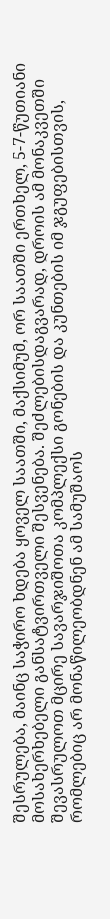შესრულება, მაინც საჭირო ხდება ყოველ საათში, მაქსიმუმ, ორ საათში ერთხელ, 5-7-წუთიანი მოსახერხებელი განსატვირთველი შესვენება. შეძლებისდაგვარად, დროის ამ მონაკვეთში შევასრულოთ მცირე სავარჯიშოთა კომპლექსი გონების და კუნთების იმ ჯგუფებისთვის, რომლებიც არ მონაწილეობდნენ ამ სამუშაოს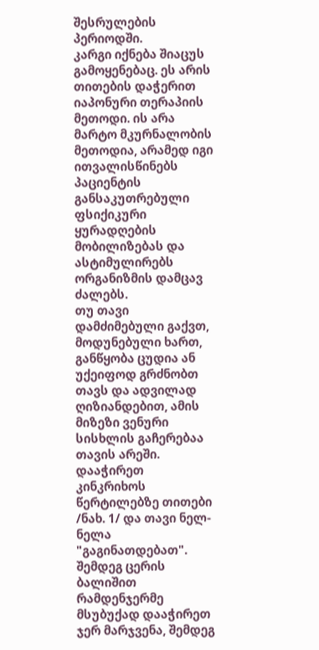შესრულების პერიოდში.
კარგი იქნება შიაცუს გამოყენებაც. ეს არის თითების დაჭერით იაპონური თერაპიის მეთოდი. ის არა მარტო მკურნალობის მეთოდია, არამედ იგი ითვალისწინებს პაციენტის განსაკუთრებული ფსიქიკური ყურადღების მობილიზებას და ასტიმულირებს ორგანიზმის დამცავ ძალებს.
თუ თავი დამძიმებული გაქვთ, მოდუნებული ხართ, განწყობა ცუდია ან უქეიფოდ გრძნობთ თავს და ადვილად ღიზიანდებით, ამის მიზეზი ვენური სისხლის გაჩერებაა თავის არეში. დააჭირეთ კინკრიხოს წერტილებზე თითები /ნახ. 1/ და თავი ნელ-ნელა "გაგინათდებათ". შემდეგ ცერის ბალიშით რამდენჯერმე მსუბუქად დააჭირეთ ჯერ მარჯვენა, შემდეგ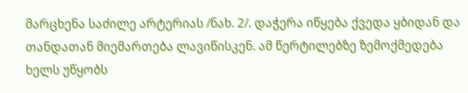მარცხენა საძილე არტერიას /ნახ. 2/. დაჭერა იწყება ქვედა ყბიდან და თანდათან მიემართება ლავიწისკენ. ამ წერტილებზე ზემოქმედება ხელს უწყობს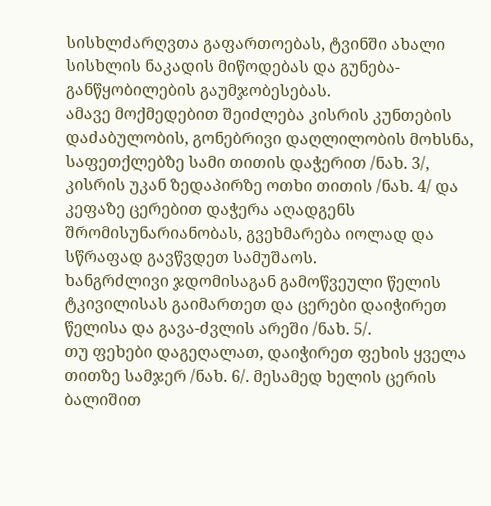სისხლძარღვთა გაფართოებას, ტვინში ახალი სისხლის ნაკადის მიწოდებას და გუნება-განწყობილების გაუმჯობესებას.
ამავე მოქმედებით შეიძლება კისრის კუნთების დაძაბულობის, გონებრივი დაღლილობის მოხსნა, საფეთქლებზე სამი თითის დაჭერით /ნახ. 3/, კისრის უკან ზედაპირზე ოთხი თითის /ნახ. 4/ და კეფაზე ცერებით დაჭერა აღადგენს შრომისუნარიანობას, გვეხმარება იოლად და სწრაფად გავწვდეთ სამუშაოს.
ხანგრძლივი ჯდომისაგან გამოწვეული წელის ტკივილისას გაიმართეთ და ცერები დაიჭირეთ წელისა და გავა-ძვლის არეში /ნახ. 5/.
თუ ფეხები დაგეღალათ, დაიჭირეთ ფეხის ყველა თითზე სამჯერ /ნახ. 6/. მესამედ ხელის ცერის ბალიშით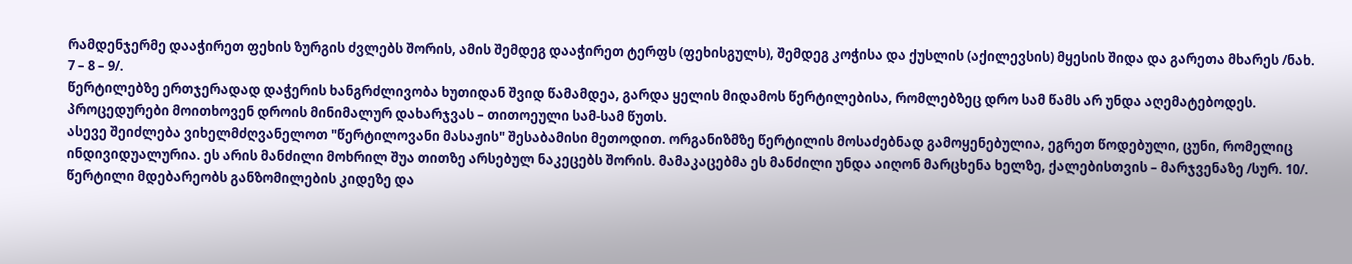რამდენჯერმე დააჭირეთ ფეხის ზურგის ძვლებს შორის, ამის შემდეგ დააჭირეთ ტერფს (ფეხისგულს), შემდეგ კოჭისა და ქუსლის (აქილევსის) მყესის შიდა და გარეთა მხარეს /ნახ. 7 – 8 – 9/.
წერტილებზე ერთჯერადად დაჭერის ხანგრძლივობა ხუთიდან შვიდ წამამდეა, გარდა ყელის მიდამოს წერტილებისა, რომლებზეც დრო სამ წამს არ უნდა აღემატებოდეს. პროცედურები მოითხოვენ დროის მინიმალურ დახარჯვას – თითოეული სამ-სამ წუთს.
ასევე შეიძლება ვიხელმძღვანელოთ "წერტილოვანი მასაჟის" შესაბამისი მეთოდით. ორგანიზმზე წერტილის მოსაძებნად გამოყენებულია, ეგრეთ წოდებული, ცუნი, რომელიც ინდივიდუალურია. ეს არის მანძილი მოხრილ შუა თითზე არსებულ ნაკეცებს შორის. მამაკაცებმა ეს მანძილი უნდა აიღონ მარცხენა ხელზე, ქალებისთვის – მარჯვენაზე /სურ. 10/. წერტილი მდებარეობს განზომილების კიდეზე და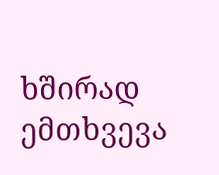ხშირად ემთხვევა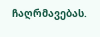ჩაღრმავებას.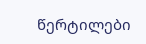წერტილები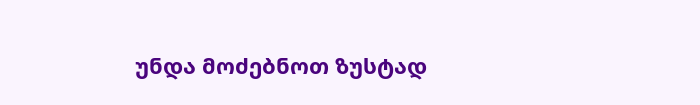უნდა მოძებნოთ ზუსტად